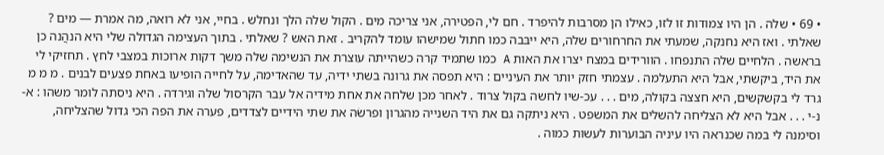• 69 • שלה . הן היו צמודות זו לזו, כאילו הן מסרבות להיפרד . חם לי, הפטירה, אני צריכה מים . הקול שלה הלך ונחלש . בחיי, אני לא רואה, מה אמרת — מים ? שאלתי . ואז היא נחנקה, שמעתי את החרחורים שלה, היא ייבּבה כמו חתול שמישהו עומד להקריב . זאת האש ? שאלתי . בתוך העצימה הגדולה שלי היא הנהֲנה כן בראשה . הלחיים שלה התנפחו . הוורידים במצח יצרו את האות A כמו שתמיד קרה כשהייתה עוצרת את הנשימה שלה משך דקות ארוכות במצבי לחץ . תחזיקי לי את היד, ביקשתי, אבל היא התעלמה . עצמתי חזק יותר את העיניים : היא תפסה את גרונה בשתי ידיה, עד שהאדימה, על לחייה הופיעו באחת פצעים לבנים . מ מ מ גרד לי בקשקשים, היא חצצה בקולה, מים . . . עכ-שיו לחשה בקול צרוד . לאחר מכן שלחה את אחת מידיה אל עבר הקרסול שלה וגירדה . היא ניסתה לומר משהו : א-נ-י . . . אבל היא לא הצליחה להשלים את המשפט . היא ניתקה גם את היד השנייה מהגרון ופרשׂה את שתי הידיים לצדדים, פערה את הפה הכי גדול שהצליחה, וסימנה לי במה שכנראה היו עיניה הבוערות לעשות כמוה .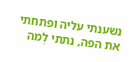נשענתי עליה ופתחתי את הפה, נתתי לְמה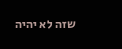שזה לא יהיה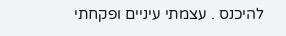להיכנס . עצמתי עיניים ופקחתי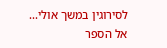לסירוגין במשך אולי...
אל הספר